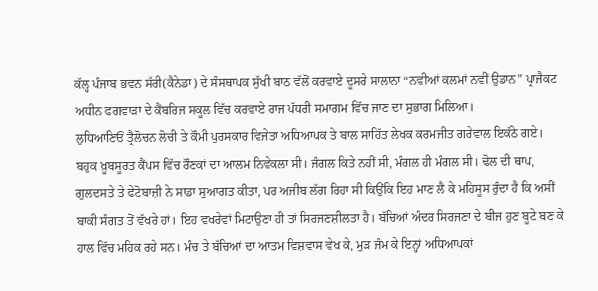ਕੱਲ੍ਹ ਪੰਜਾਬ ਭਵਨ ਸੱਰੀ(ਕੈਨੇਡਾ) ਦੇ ਸੰਸਥਾਪਕ ਸੁੱਖੀ ਬਾਠ ਵੱਲੋਂ ਕਰਵਾਏ ਦੂਸਰੇ ਸਾਲਾਨਾ “ਨਵੀਆਂ ਕਲਮਾਂ ਨਵੀਂ ਉਡਾਨ” ਪ੍ਰਾਜੈਕਟ ਅਧੀਨ ਫਗਵਾੜਾ ਦੇ ਕੈਂਬਰਿਜ ਸਕੂਲ ਵਿੱਚ ਕਰਵਾਏ ਰਾਜ ਪੱਧਰੀ ਸਮਾਗਮ ਵਿੱਚ ਜਾਣ ਦਾ ਸੁਭਾਗ ਮਿਲਿਆ।
ਲੁਧਿਆਣਿਓਂ ਤ੍ਰੈਲੋਚਨ ਲੋਚੀ ਤੇ ਕੌਮੀ ਪੁਰਸਕਾਰ ਵਿਜੇਤਾ ਅਧਿਆਪਕ ਤੇ ਬਾਲ ਸਾਹਿੱਤ ਲੇਖਕ ਕਰਮਜੀਤ ਗਰੇਵਾਲ ਇਕੱਠੇ ਗਏ।
ਬਹੁਕ ਖ਼ੂਬਸੂਰਤ ਕੈਂਪਸ ਵਿੱਚ ਰੌਣਕਾਂ ਦਾ ਆਲਮ ਨਿਵੇਕਲਾ ਸੀ। ਜੰਗਲ ਕਿਤੇ ਨਹੀਂ ਸੀ, ਮੰਗਲ ਹੀ ਮੰਗਲ ਸੀ। ਢੋਲ ਦੀ ਥਾਪ, ਗੁਲਦਸਤੇ ਤੇ ਫੇਟੋਬਾਜ਼ੀ ਨੇ ਸਾਡਾ ਸੁਆਗਤ ਕੀਤਾ, ਪਰ ਅਜੀਬ ਲੱਗ ਰਿਹਾ ਸੀ ਕਿਉਂਕਿ ਇਹ ਮਾਣ ਲੈ ਕੇ ਮਹਿਸੂਸ ਰੁੰਦਾ ਹੈ ਕਿ ਅਸੀਂ ਬਾਕੀ ਸੰਗਤ ਤੋਂ ਵੱਖਰੇ ਹਾਂ। ਇਹ ਵਖਰੇਵਾਂ ਮਿਟਾਉਣਾ ਹੀ ਤਾਂ ਸਿਰਜਣਸ਼ੀਲਤਾ ਹੈ। ਬੱਚਿਆਂ ਅੰਦਰ ਸਿਰਜਣਾ ਦੇ ਬੀਜ ਹੁਣ ਬੂਟੇ ਬਣ ਕੇ ਹਾਲ ਵਿੱਚ ਮਹਿਕ ਰਹੇ ਸਨ। ਮੰਚ ਤੇ ਬੱਚਿਆਂ ਦਾ ਆਤਮ ਵਿਸ਼ਵਾਸ ਵੇਖ ਕੇ, ਮੁੜ ਜੰਮ ਕੇ ਇਨ੍ਹਾਂ ਅਧਿਆਪਕਾਂ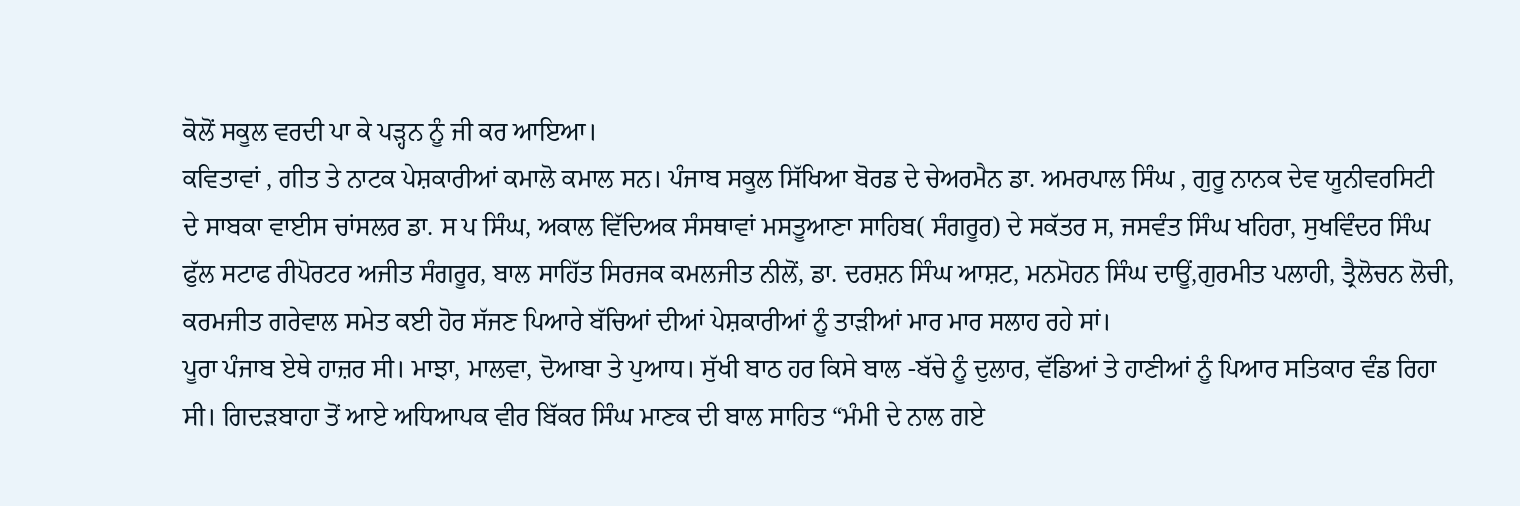ਕੋਲੋਂ ਸਕੂਲ ਵਰਦੀ ਪਾ ਕੇ ਪੜ੍ਹਨ ਨੂੰ ਜੀ ਕਰ ਆਇਆ।
ਕਵਿਤਾਵਾਂ , ਗੀਤ ਤੇ ਨਾਟਕ ਪੇਸ਼ਕਾਰੀਆਂ ਕਮਾਲੋ ਕਮਾਲ ਸਨ। ਪੰਜਾਬ ਸਕੂਲ ਸਿੱਖਿਆ ਬੋਰਡ ਦੇ ਚੇਅਰਮੈਨ ਡਾ. ਅਮਰਪਾਲ ਸਿੰਘ , ਗੁਰੂ ਨਾਨਕ ਦੇਵ ਯੂਨੀਵਰਸਿਟੀ ਦੇ ਸਾਬਕਾ ਵਾਈਸ ਚਾਂਸਲਰ ਡਾ. ਸ ਪ ਸਿੰਘ, ਅਕਾਲ ਵਿੱਦਿਅਕ ਸੰਸਥਾਵਾਂ ਮਸਤੂਆਣਾ ਸਾਹਿਬ( ਸੰਗਰੂਰ) ਦੇ ਸਕੱਤਰ ਸ, ਜਸਵੰਤ ਸਿੰਘ ਖਹਿਰਾ, ਸੁਖਵਿੰਦਰ ਸਿੰਘ ਫੁੱਲ ਸਟਾਫ ਰੀਪੋਰਟਰ ਅਜੀਤ ਸੰਗਰੂਰ, ਬਾਲ ਸਾਹਿੱਤ ਸਿਰਜਕ ਕਮਲਜੀਤ ਨੀਲੋਂ, ਡਾ. ਦਰਸ਼ਨ ਸਿੰਘ ਆਸ਼ਟ, ਮਨਮੋਹਨ ਸਿੰਘ ਦਾਊਂ,ਗੁਰਮੀਤ ਪਲਾਹੀ, ਤ੍ਰੈਲੋਚਨ ਲੋਚੀ, ਕਰਮਜੀਤ ਗਰੇਵਾਲ ਸਮੇਤ ਕਈ ਹੋਰ ਸੱਜਣ ਪਿਆਰੇ ਬੱਚਿਆਂ ਦੀਆਂ ਪੇਸ਼ਕਾਰੀਆਂ ਨੂੰ ਤਾੜੀਆਂ ਮਾਰ ਮਾਰ ਸਲਾਹ ਰਹੇ ਸਾਂ।
ਪੂਰਾ ਪੰਜਾਬ ਏਥੇ ਹਾਜ਼ਰ ਸੀ। ਮਾਝਾ, ਮਾਲਵਾ, ਦੋਆਬਾ ਤੇ ਪੁਆਧ। ਸੁੱਖੀ ਬਾਠ ਹਰ ਕਿਸੇ ਬਾਲ -ਬੱਚੇ ਨੂੰ ਦੁਲਾਰ, ਵੱਡਿਆਂ ਤੇ ਹਾਣੀਆਂ ਨੂੰ ਪਿਆਰ ਸਤਿਕਾਰ ਵੰਡ ਰਿਹਾ ਸੀ। ਗਿਦੜਬਾਹਾ ਤੋਂ ਆਏ ਅਧਿਆਪਕ ਵੀਰ ਬਿੱਕਰ ਸਿੰਘ ਮਾਣਕ ਦੀ ਬਾਲ ਸਾਹਿਤ “ਮੰਮੀ ਦੇ ਨਾਲ ਗਏ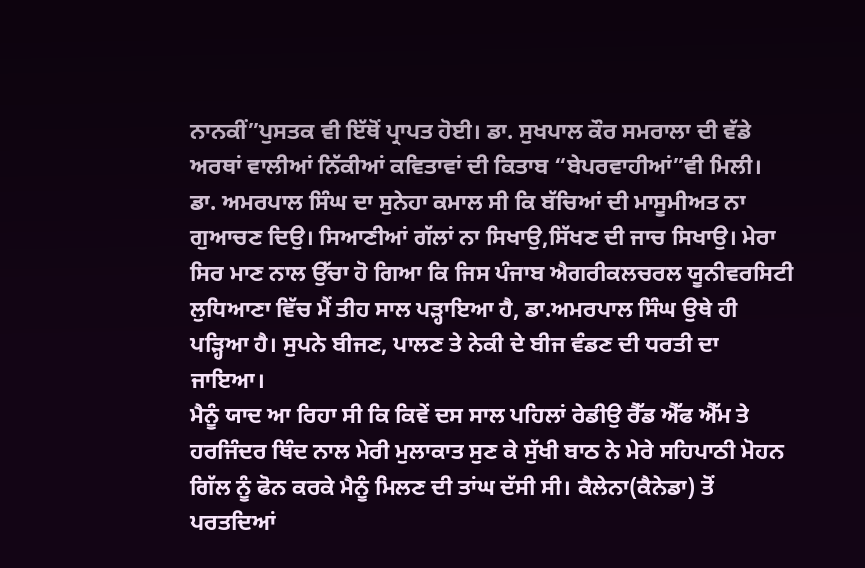ਨਾਨਕੀਂ”ਪੁਸਤਕ ਵੀ ਇੱਥੋਂ ਪ੍ਰਾਪਤ ਹੋਈ। ਡਾ. ਸੁਖਪਾਲ ਕੌਰ ਸਮਰਾਲਾ ਦੀ ਵੱਡੇ ਅਰਥਾਂ ਵਾਲੀਆਂ ਨਿੱਕੀਆਂ ਕਵਿਤਾਵਾਂ ਦੀ ਕਿਤਾਬ “ਬੇਪਰਵਾਹੀਆਂ”ਵੀ ਮਿਲੀ।
ਡਾ. ਅਮਰਪਾਲ ਸਿੰਘ ਦਾ ਸੁਨੇਹਾ ਕਮਾਲ ਸੀ ਕਿ ਬੱਚਿਆਂ ਦੀ ਮਾਸੂਮੀਅਤ ਨਾ ਗੁਆਚਣ ਦਿਉ। ਸਿਆਣੀਆਂ ਗੱਲਾਂ ਨਾ ਸਿਖਾਉ,ਸਿੱਖਣ ਦੀ ਜਾਚ ਸਿਖਾਉ। ਮੇਰਾ ਸਿਰ ਮਾਣ ਨਾਲ ਉੱਚਾ ਹੋ ਗਿਆ ਕਿ ਜਿਸ ਪੰਜਾਬ ਐਗਰੀਕਲਚਰਲ ਯੂਨੀਵਰਸਿਟੀ ਲੁਧਿਆਣਾ ਵਿੱਚ ਮੈਂ ਤੀਹ ਸਾਲ ਪੜ੍ਹਾਇਆ ਹੈ, ਡਾ.ਅਮਰਪਾਲ ਸਿੰਘ ਉਥੇ ਹੀ ਪੜ੍ਹਿਆ ਹੈ। ਸੁਪਨੇ ਬੀਜਣ, ਪਾਲਣ ਤੇ ਨੇਕੀ ਦੇ ਬੀਜ ਵੰਡਣ ਦੀ ਧਰਤੀ ਦਾ ਜਾਇਆ।
ਮੈਨੂੰ ਯਾਦ ਆ ਰਿਹਾ ਸੀ ਕਿ ਕਿਵੇਂ ਦਸ ਸਾਲ ਪਹਿਲਾਂ ਰੇਡੀਉ ਰੈੱਡ ਐੱਫ ਐੱਮ ਤੇ ਹਰਜਿੰਦਰ ਥਿੰਦ ਨਾਲ ਮੇਰੀ ਮੁਲਾਕਾਤ ਸੁਣ ਕੇ ਸੁੱਖੀ ਬਾਠ ਨੇ ਮੇਰੇ ਸਹਿਪਾਠੀ ਮੋਹਨ ਗਿੱਲ ਨੂੰ ਫੋਨ ਕਰਕੇ ਮੈਨੂੰ ਮਿਲਣ ਦੀ ਤਾਂਘ ਦੱਸੀ ਸੀ। ਕੈਲੇਨਾ(ਕੈਨੇਡਾ) ਤੋਂ ਪਰਤਦਿਆਂ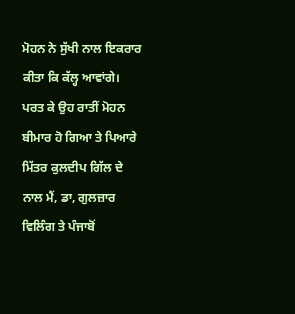ਮੋਹਨ ਨੇ ਸੁੱਖੀ ਨਾਲ ਇਕਰਾਰ ਕੀਤਾ ਕਿ ਕੱਲ੍ਹ ਆਵਾਂਗੇ। ਪਰਤ ਕੇ ਉਹ ਰਾਤੀਂ ਮੋਹਨ ਬੀਮਾਰ ਹੋ ਗਿਆ ਤੇ ਪਿਆਰੇ ਮਿੱਤਰ ਕੁਲਦੀਪ ਗਿੱਲ ਦੇ ਨਾਲ ਮੈਂ, ਡਾ, ਗੁਲਜ਼ਾਰ ਵਿਲਿੰਗ ਤੇ ਪੰਜਾਬੋਂ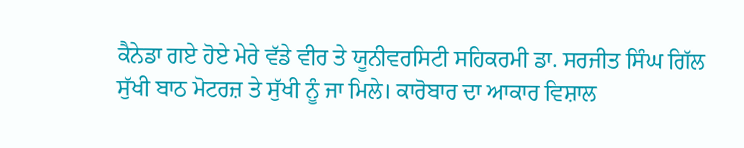ਕੈਨੇਡਾ ਗਏ ਹੋਏ ਮੇਰੇ ਵੱਡੇ ਵੀਰ ਤੇ ਯੂਨੀਵਰਸਿਟੀ ਸਹਿਕਰਮੀ ਡਾ. ਸਰਜੀਤ ਸਿੰਘ ਗਿੱਲ ਸੁੱਖੀ ਬਾਠ ਮੋਟਰਜ਼ ਤੇ ਸੁੱਖੀ ਨੂੰ ਜਾ ਮਿਲੇ। ਕਾਰੋਬਾਰ ਦਾ ਆਕਾਰ ਵਿਸ਼ਾਲ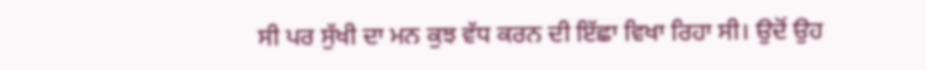ਸੀ ਪਰ ਸੁੱਖੀ ਦਾ ਮਨ ਕੁਝ ਵੱਧ ਕਰਨ ਦੀ ਇੱਛਾ ਵਿਖਾ ਰਿਹਾ ਸੀ। ਉਦੋਂ ਉਹ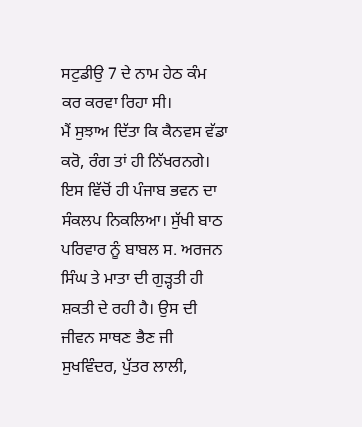ਸਟੁਡੀਉ 7 ਦੇ ਨਾਮ ਹੇਠ ਕੰਮ ਕਰ ਕਰਵਾ ਰਿਹਾ ਸੀ।
ਮੈਂ ਸੁਝਾਅ ਦਿੱਤਾ ਕਿ ਕੈਨਵਸ ਵੱਡਾ ਕਰੋ, ਰੰਗ ਤਾਂ ਹੀ ਨਿੱਖਰਨਗੇ। ਇਸ ਵਿੱਚੋਂ ਹੀ ਪੰਜਾਬ ਭਵਨ ਦਾ ਸੰਕਲਪ ਨਿਕਲਿਆ। ਸੁੱਖੀ ਬਾਠ ਪਰਿਵਾਰ ਨੂੰ ਬਾਬਲ ਸ. ਅਰਜਨ ਸਿੰਘ ਤੇ ਮਾਤਾ ਦੀ ਗੁੜ੍ਹਤੀ ਹੀ ਸ਼ਕਤੀ ਦੇ ਰਹੀ ਹੈ। ਉਸ ਦੀ ਜੀਵਨ ਸਾਥਣ ਭੈਣ ਜੀ ਸੁਖਵਿੰਦਰ, ਪੁੱਤਰ ਲਾਲੀ,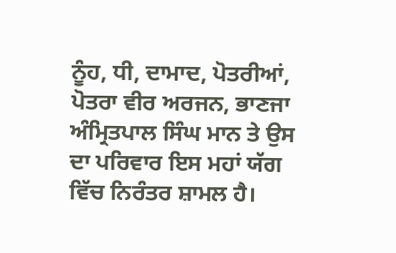ਨੂੰਹ, ਧੀ, ਦਾਮਾਦ, ਪੋਤਰੀਆਂ, ਪੋਤਰਾ ਵੀਰ ਅਰਜਨ, ਭਾਣਜਾ ਅੰਮ੍ਰਿਤਪਾਲ ਸਿੰਘ ਮਾਨ ਤੇ ਉਸ ਦਾ ਪਰਿਵਾਰ ਇਸ ਮਹਾਂ ਯੱਗ ਵਿੱਚ ਨਿਰੰਤਰ ਸ਼ਾਮਲ ਹੈ।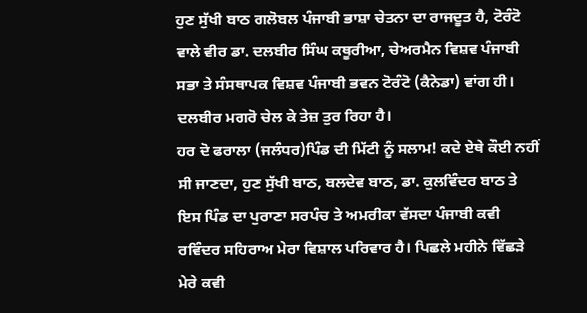ਹੁਣ ਸੁੱਖੀ ਬਾਠ ਗਲੋਬਲ ਪੰਜਾਬੀ ਭਾਸ਼ਾ ਚੇਤਨਾ ਦਾ ਰਾਜਦੂਤ ਹੈ, ਟੋਰੰਟੋ ਵਾਲੇ ਵੀਰ ਡਾ. ਦਲਬੀਰ ਸਿੰਘ ਕਥੂਰੀਆ, ਚੇਅਰਮੈਨ ਵਿਸ਼ਵ ਪੰਜਾਬੀ ਸਭਾ ਤੇ ਸੰਸਥਾਪਕ ਵਿਸ਼ਵ ਪੰਜਾਬੀ ਭਵਨ ਟੋਰੰਟੋ (ਕੈਨੇਡਾ) ਵਾਂਗ ਹੀ। ਦਲਬੀਰ ਮਗਰੋ ਚੇਲ ਕੇ ਤੇਜ਼ ਤੁਰ ਰਿਹਾ ਹੈ।
ਹਰ ਦੋ ਫਰਾਲਾ (ਜਲੰਧਰ)ਪਿੰਡ ਦੀ ਮਿੱਟੀ ਨੂੰ ਸਲਾਮ! ਕਦੇ ਏਥੇ ਕੌਈ ਨਹੀਂ ਸੀ ਜਾਣਦਾ, ਹੁਣ ਸੁੱਖੀ ਬਾਠ, ਬਲਦੇਵ ਬਾਠ, ਡਾ. ਕੁਲਵਿੰਦਰ ਬਾਠ ਤੇ ਇਸ ਪਿੰਡ ਦਾ ਪੁਰਾਣਾ ਸਰਪੰਚ ਤੇ ਅਮਰੀਕਾ ਵੱਸਦਾ ਪੰਜਾਬੀ ਕਵੀ ਰਵਿੰਦਰ ਸਹਿਰਾਅ ਮੇਰਾ ਵਿਸ਼ਾਲ ਪਰਿਵਾਰ ਹੈ। ਪਿਛਲੇ ਮਹੀਨੇ ਵਿੱਛੜੇ ਮੇਰੇ ਕਵੀ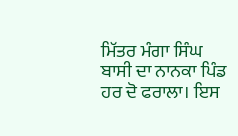ਮਿੱਤਰ ਮੰਗਾ ਸਿੰਘ ਬਾਸੀ ਦਾ ਨਾਨਕਾ ਪਿੰਡ ਹਰ ਦੋ ਫਰਾਲਾ। ਇਸ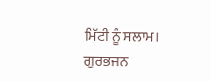ਮਿੱਟੀ ਨੂੰ ਸਲਾਮ।
ਗੁਰਭਜਨ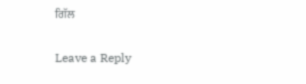ਗਿੱਲ

Leave a Reply